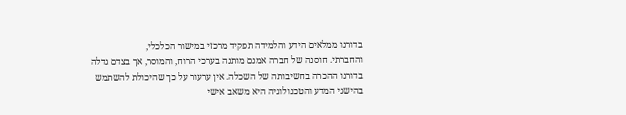בדורנו ממלאים הידע והלמידה תפקיד מרכזי במישור הכלכלי,
והחברתי. חוסנה של חברה אמנם מותנה בערכי הרוח, והמוסר, אך בצדם גדלה
בדורנו ההכרה בחשיבותה של השכלה. אין ערעור על כך שהיכולת להשתמש
בהישגי המדע והטכנולוגיה היא משאב אישי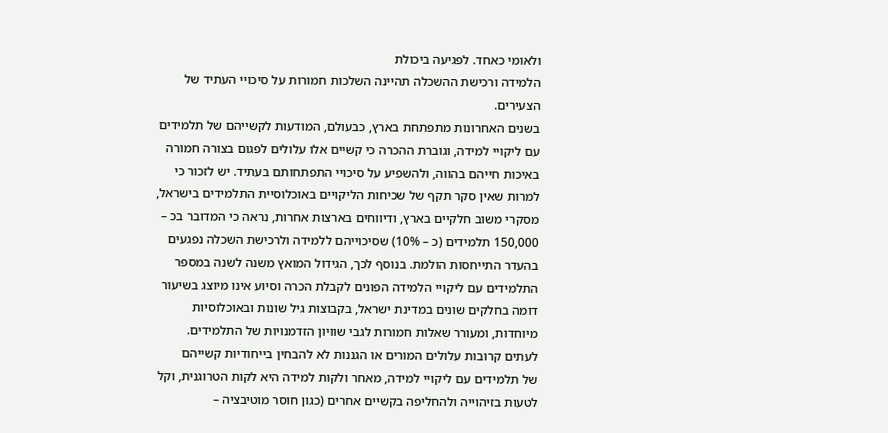ולאומי כאחד. לפגיעה ביכולת
הלמידה ורכישת ההשכלה תהיינה השלכות חמורות על סיכויי העתיד של
הצעירים.
בשנים האחרונות מתפתחת בארץ, כבעולם, המודעות לקשייהם של תלמידים
עם ליקויי למידה, וגוברת ההכרה כי קשיים אלו עלולים לפגום בצורה חמורה
באיכות חייהם בהווה, ולהשפיע על סיכויי התפתחותם בעתיד. יש לזכור כי
למרות שאין סקר תקף של שכיחות הליקויים באוכלוסיית התלמידים בישראל,
מסקרי משוב חלקיים בארץ, ודיווחים בארצות אחרות, נראה כי המדובר בכ –
150,000 תלמידים (כ – 10%) שסיכוייהם ללמידה ולרכישת השכלה נפגעים
בהעדר התייחסות הולמת. בנוסף לכך, הגידול המואץ משנה לשנה במספר
התלמידים עם ליקויי הלמידה הפונים לקבלת הכרה וסיוע אינו מיוצג בשיעור
דומה בחלקים שונים במדינת ישראל, בקבוצות גיל שונות ובאוכלוסיות
מיוחדות, ומעורר שאלות חמורות לגבי שוויון הזדמנויות של התלמידים.
לעתים קרובות עלולים המורים או הגננות לא להבחין בייחודיות קשייהם
של תלמידים עם ליקויי למידה, מאחר ולקות למידה היא לקות הטרוגנית, וקל
לטעות בזיהוייה ולהחליפה בקשיים אחרים (כגון חוסר מוטיבציה –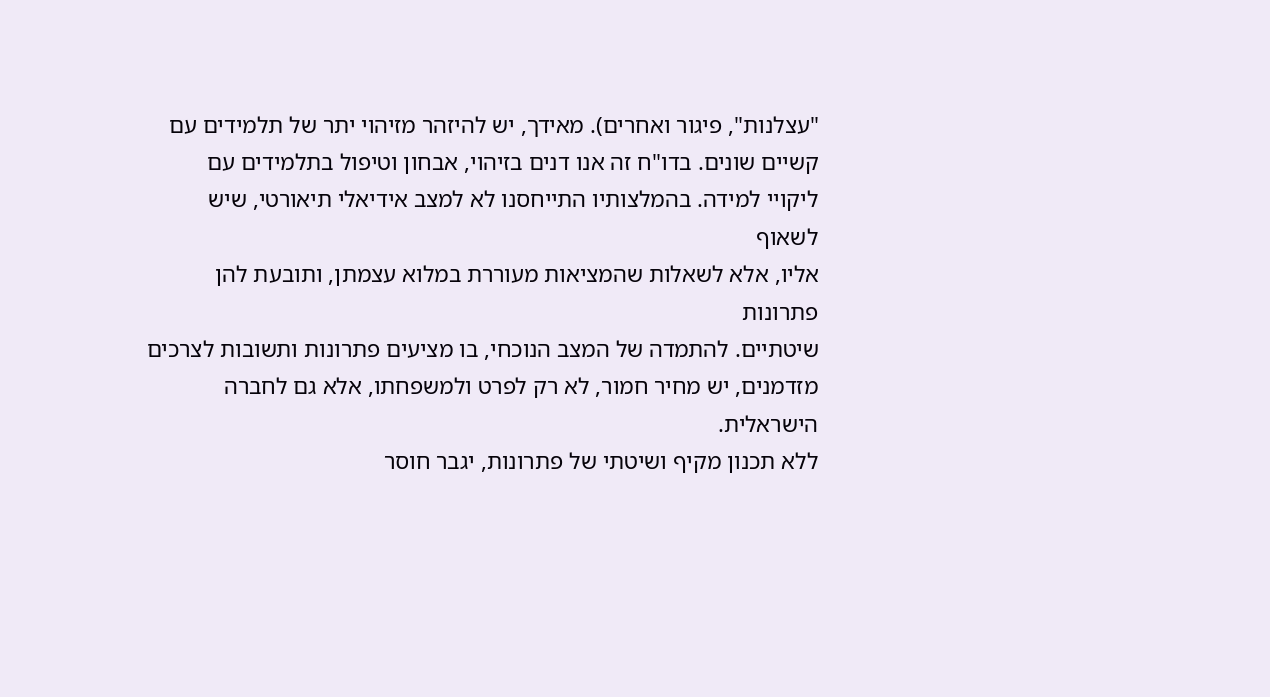"עצלנות", פיגור ואחרים). מאידך, יש להיזהר מזיהוי יתר של תלמידים עם
קשיים שונים. בדו"ח זה אנו דנים בזיהוי, אבחון וטיפול בתלמידים עם
ליקויי למידה. בהמלצותיו התייחסנו לא למצב אידיאלי תיאורטי, שיש לשאוף
אליו, אלא לשאלות שהמציאות מעוררת במלוא עצמתן, ותובעת להן פתרונות
שיטתיים. להתמדה של המצב הנוכחי, בו מציעים פתרונות ותשובות לצרכים
מזדמנים, יש מחיר חמור, לא רק לפרט ולמשפחתו, אלא גם לחברה הישראלית.
ללא תכנון מקיף ושיטתי של פתרונות, יגבר חוסר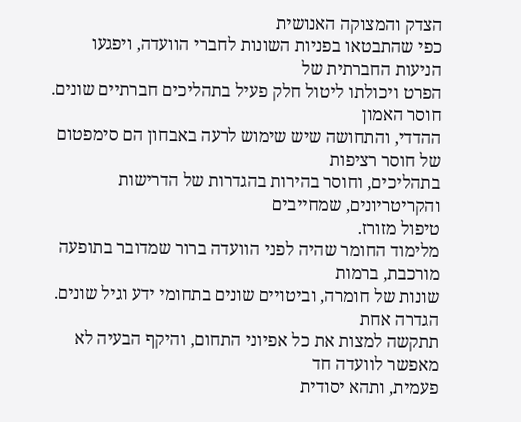הצדק והמצוקה האנושית
כפי שהתבטאו בפניות השונות לחברי הוועדה, ויפגעו הניעות החברתית של
הפרט ויכולתו ליטול חלק פעיל בתהליכים חברתיים שונים. חוסר האמון
ההדדי, והתחושה שיש שימוש לרעה באבחון הם סימפטום של חוסר רציפות
בתהליכים, וחוסר בהירות בהגדרות של הדרישות והקריטריונים, שמחייבים
טיפול מזורז.
מלימוד החומר שהיה לפני הוועדה ברור שמדובר בתופעה מורכבת, ברמות
שונות של חומרה, וביטויים שונים בתחומי ידע וגיל שונים. הגדרה אחת
תתקשה למצות את כל אפיוני התחום, והיקף הבעיה לא מאפשר לוועדה חד
פעמית, ותהא יסודית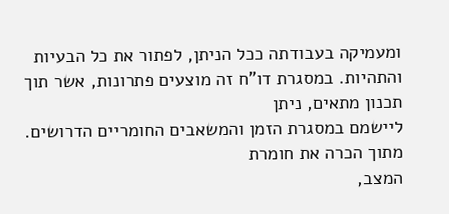ומעמיקה בעבודתה ככל הניתן, לפתור את כל הבעיות
והתהיות. במסגרת דו"ח זה מוצעים פתרונות, אשר תוך תכנון מתאים, ניתן
ליישמם במסגרת הזמן והמשאבים החומריים הדרושים. מתוך הכרה את חומרת
המצב,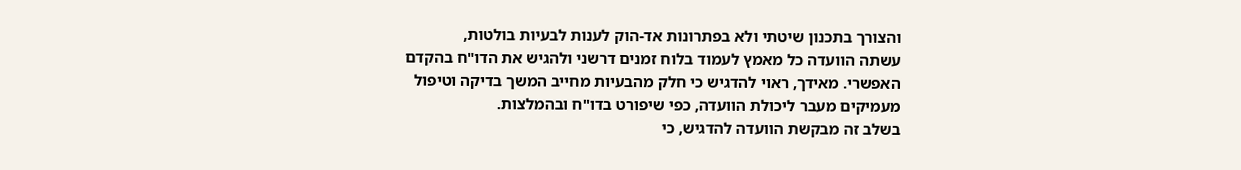והצורך בתכנון שיטתי ולא בפתרונות אד-הוק לענות לבעיות בולטות,
עשתה הוועדה כל מאמץ לעמוד בלוח זמנים דרשני ולהגיש את הדו"ח בהקדם
האפשרי. מאידך, ראוי להדגיש כי חלק מהבעיות מחייב המשך בדיקה וטיפול
מעמיקים מעבר ליכולת הוועדה, כפי שיפורט בדו"ח ובהמלצות.
בשלב זה מבקשת הוועדה להדגיש, כי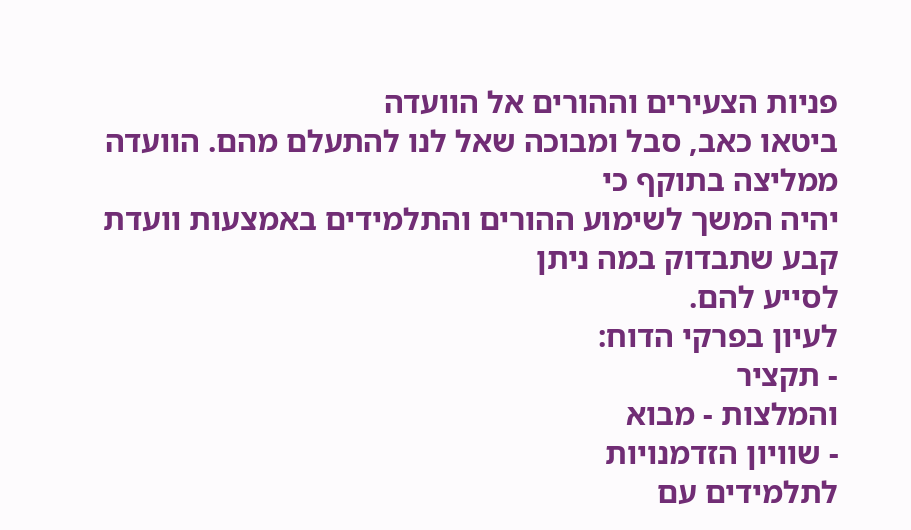פניות הצעירים וההורים אל הוועדה
ביטאו כאב, סבל ומבוכה שאל לנו להתעלם מהם. הוועדה ממליצה בתוקף כי
יהיה המשך לשימוע ההורים והתלמידים באמצעות וועדת קבע שתבדוק במה ניתן
לסייע להם.
לעיון בפרקי הדוח:
- תקציר
והמלצות - מבוא
- שוויון הזדמנויות
לתלמידים עם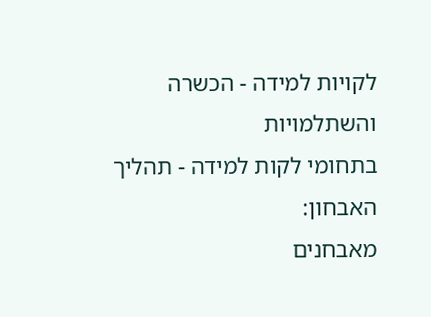לקויות למידה - הכשרה והשתלמויות
בתחומי לקות למידה - תהליך האבחון:
מאבחנים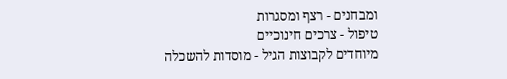ומבחנים - רצף ומסגרות
טיפול - צרכים חינוכיים
מיוחדים לקבוצות הגיל - מוסדות להשכלה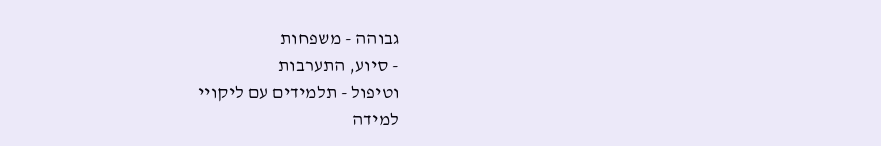גבוהה - משפחות
- סיוע, התערבות
וטיפול - תלמידים עם ליקויי
למידה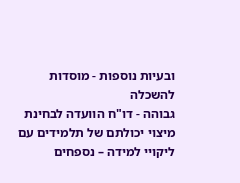ובעיות נוספות - מוסדות להשכלה
גבוהה - דו"ח הוועדה לבחינת
מיצוי יכולתם של תלמידים עם ליקויי למידה – נספחים